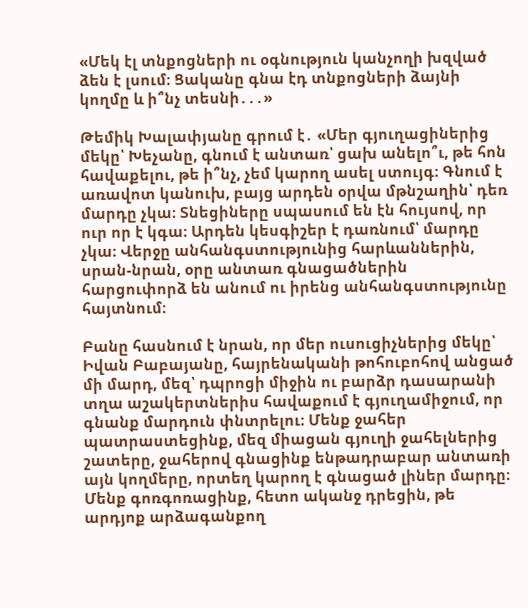«Մեկ էլ տնքոցների ու օգնություն կանչողի խզված ձեն է լսում։ Ցականը գնա էդ տնքոցների ձայնի կողմը և ի՞նչ տեսնի․․․»

Թեմիկ Խալափյանը գրում է․ «Մեր գյուղացիներից մեկը՝ Խեչանը, գնում է անտառ՝ ցախ անելո՞ւ, թե հոն հավաքելու, թե ի՞նչ, չեմ կարող ասել ստույգ։ Գնում է առավոտ կանուխ, բայց արդեն օրվա մթնշաղին՝ դեռ մարդը չկա։ Տնեցիները սպասում են էն հույսով, որ ուր որ է կգա։ Արդեն կեսգիշեր է դառնում՝ մարդը չկա։ Վերջը անհանգստությունից հարևաններին, սրան-նրան, օրը անտառ գնացածներին հարցուփորձ են անում ու իրենց անհանգստությունը հայտնում։

Բանը հասնում է նրան, որ մեր ուսուցիչներից մեկը՝ Իվան Բաբայանը, հայրենականի թոհուբոհով անցած մի մարդ, մեզ՝ դպրոցի միջին ու բարձր դասարանի տղա աշակերտներիս հավաքում է գյուղամիջում, որ գնանք մարդուն փնտրելու։ Մենք ջահեր պատրաստեցինք, մեզ միացան գյուղի ջահելներից շատերը, ջահերով գնացինք ենթադրաբար անտառի այն կողմերը, որտեղ կարող է գնացած լիներ մարդը։ Մենք գոռգոռացինք, հետո ականջ դրեցին, թե արդյոք արձագանքող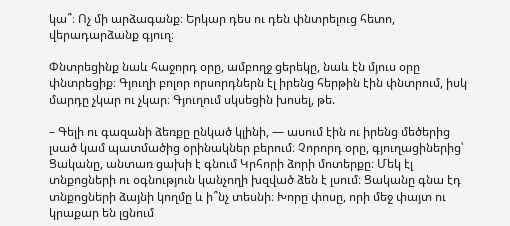կա՞։ Ոչ մի արձագանք։ Երկար դես ու դեն փնտրելուց հետո, վերադարձանք գյուղ։

Փնտրեցինք նաև հաջորդ օրը, ամբողջ ցերեկը, նաև էն մյուս օրը փնտրեցիք։ Գյուղի բոլոր որսորդներն էլ իրենց հերթին էին փնտրում, իսկ մարդը չկար ու չկար։ Գյուղում սկսեցին խոսել, թե.

– Գելի ու գազանի ձեռքը ընկած կլինի, — ասում էին ու իրենց մեծերից լսած կամ պատմածից օրինակներ բերում։ Չորորդ օրը, գյուղացիներից՝ Ցականը, անտառ ցախի է գնում Կրհորի ձորի մոտերքը։ Մեկ էլ տնքոցների ու օգնություն կանչողի խզված ձեն է լսում։ Ցականը գնա էդ տնքոցների ձայնի կողմը և ի՞նչ տեսնի։ Խորը փոսը, որի մեջ փայտ ու կրաքար են լցնում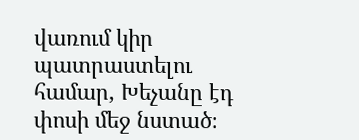վառում կիր պատրաստելու համար, Խեչանը էդ փոսի մեջ նստած։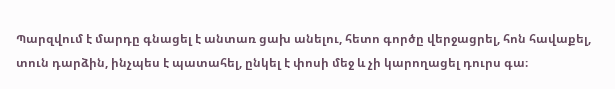Պարզվում է մարդը գնացել է անտառ ցախ անելու, հետո գործը վերջացրել, հոն հավաքել, տուն դարձին, ինչպես է պատահել, ընկել է փոսի մեջ և չի կարողացել դուրս գա։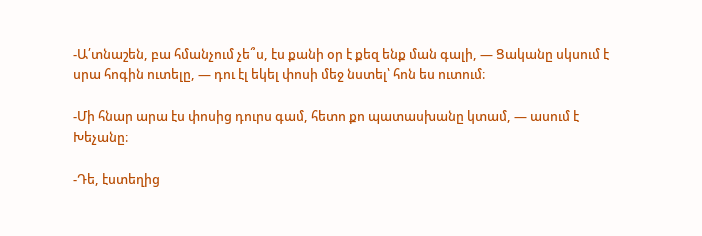-Ա՛տնաշեն, բա հմանչում չե՞ս, էս քանի օր է քեզ ենք ման գալի, — Ցականը սկսում է սրա հոգին ուտելը, — դու էլ եկել փոսի մեջ նստել՝ հոն ես ուտում։

-Մի հնար արա էս փոսից դուրս գամ, հետո քո պատասխանը կտամ, — ասում է Խեչանը։

-Դե, էստեղից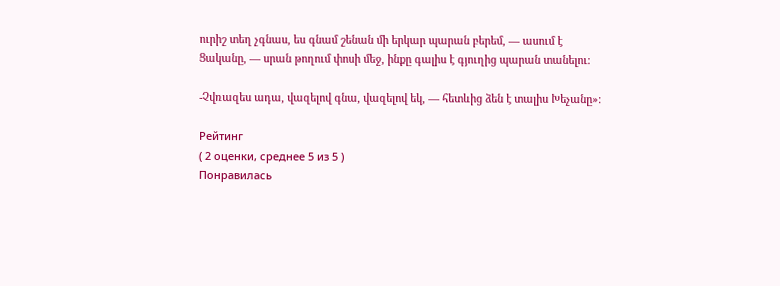ուրիշ տեղ չգնաս, ես գնամ շենան մի երկար պարան բերեմ, — ասում է Ցականը, — սրան թողում փոսի մեջ, ինքը գալիս է գյուղից պարան տանելու։

-Չվռազես ադա, վազելով գնա, վազելով եկ, — հետևից ձեն է տալիս Խեչանը»։

Рейтинг
( 2 оценки, среднее 5 из 5 )
Понравилась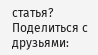статья? Поделиться с друзьями: